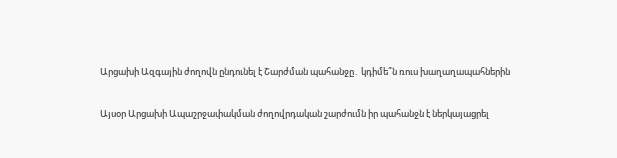Արցախի Ազգային ժողովն ընդունել է Շարժման պահանջը․ կդիմե՞ն ռուս խաղաղապահներին

Այսօր Արցախի Ապաշրջափակման ժողովրդական շարժումն իր պահանջն է ներկայացրել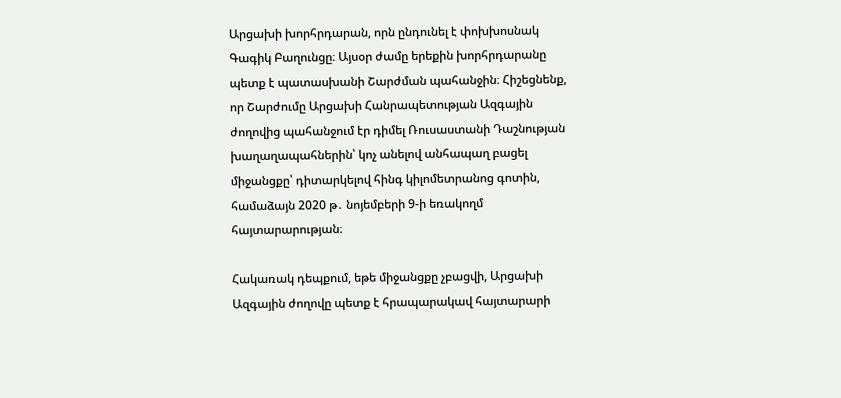Արցախի խորհրդարան, որն ընդունել է փոխխոսնակ Գագիկ Բաղունցը։ Այսօր ժամը երեքին խորհրդարանը պետք է պատասխանի Շարժման պահանջին։ Հիշեցնենք, որ Շարժումը Արցախի Հանրապետության Ազգային ժողովից պահանջում էր դիմել Ռուսաստանի Դաշնության խաղաղապահներին՝ կոչ անելով անհապաղ բացել միջանցքը՝ դիտարկելով հինգ կիլոմետրանոց գոտին, համաձայն 2020 թ․ նոյեմբերի 9-ի եռակողմ հայտարարության։

Հակառակ դեպքում, եթե միջանցքը չբացվի, Արցախի Ազգային ժողովը պետք է հրապարակավ հայտարարի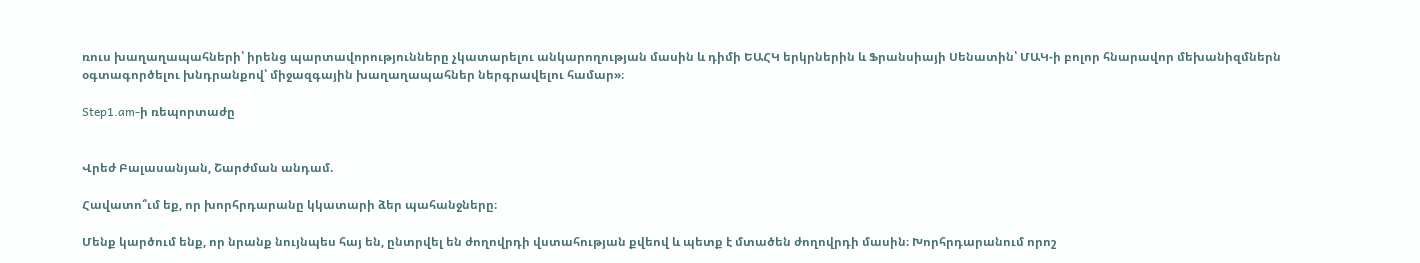ռուս խաղաղապահների՝ իրենց պարտավորությունները չկատարելու անկարողության մասին և դիմի ԵԱՀԿ երկրներին և Ֆրանսիայի Սենատին՝ ՄԱԿ-ի բոլոր հնարավոր մեխանիզմներն օգտագործելու խնդրանքով՝ միջազգային խաղաղապահներ ներգրավելու համար»։

Step1.am-ի ռեպորտաժը


Վրեժ Բալասանյան, Շարժման անդամ.

Հավատո՞ւմ եք, որ խորհրդարանը կկատարի ձեր պահանջները։

Մենք կարծում ենք, որ նրանք նույնպես հայ են, ընտրվել են ժողովրդի վստահության քվեով և պետք է մտածեն ժողովրդի մասին։ Խորհրդարանում որոշ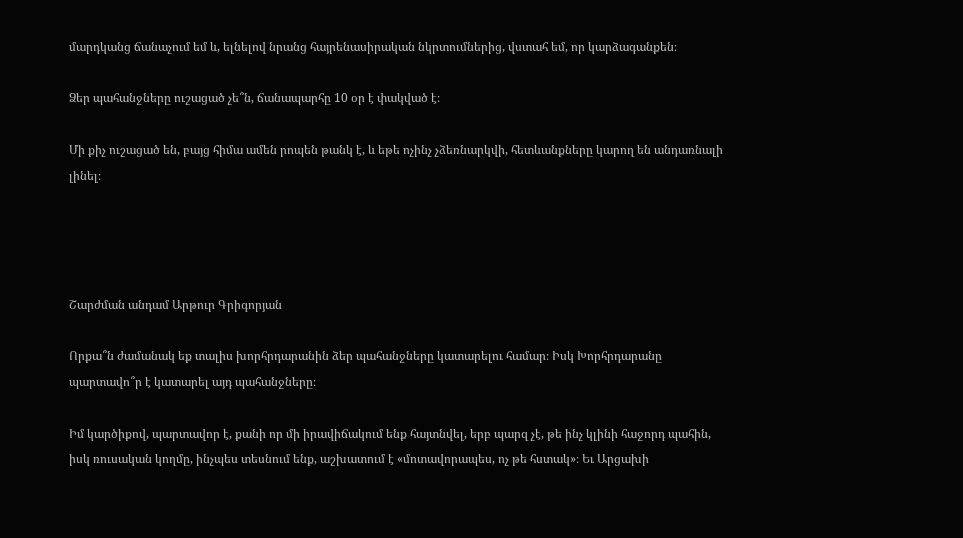մարդկանց ճանաչում եմ և, ելնելով նրանց հայրենասիրական նկրտումներից, վստահ եմ, որ կարձագանքեն։

Ձեր պահանջները ուշացած չե՞ն, ճանապարհը 10 օր է փակված է։

Մի քիչ ուշացած են, բայց հիմա ամեն րոպեն թանկ է, և եթե ոչինչ չձեռնարկվի, հետևանքները կարող են անդառնալի լինել։




Շարժման անդամ Արթուր Գրիգորյան

Որքա՞ն ժամանակ եք տալիս խորհրդարանին ձեր պահանջները կատարելու համար։ Իսկ Խորհրդարանը պարտավո՞ր է կատարել այդ պահանջները։

Իմ կարծիքով, պարտավոր է, քանի որ մի իրավիճակում ենք հայտնվել, երբ պարզ չէ, թե ինչ կլինի հաջորդ պահին, իսկ ռուսական կողմը, ինչպես տեսնում ենք, աշխատում է «մոտավորապես, ոչ թե հստակ»։ Եւ Արցախի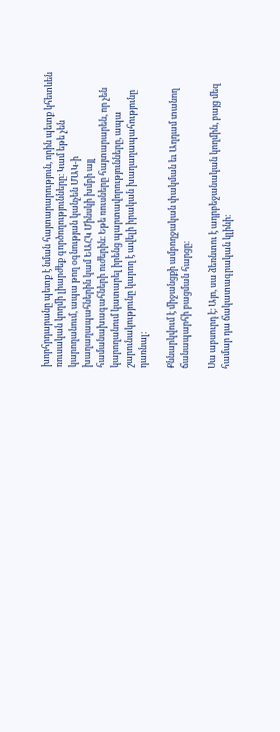խորհրդարանը պետք է նման հայտարարություն, որին պետք կհետևեն ռուսական կողմի լիարժեք գործողությունները։ Կամ եթե չեն կարողանում, ապա թող օգնության կանչեն ՄԱԿ-ի խաղաղապահներին կամ ԵԱՀԿ Մինսկի խմբի այլ համանախագահների ուժերին։ Եթե ռուսները հայտարարեն, որ չեն կարողանում կատարել իրենց պարտավորությունները, ապա շարունակությունը կարող է ավելի իրական խաղաղապահությունը դառնալ։

Քննարկվում է միջանցքի ամբողջական փակման եւ Աղդամ տանող ճանապարհի բացման հարցը։

Սա աբսուրդ է։ Այո, սա ձեռնտու է ադրբեջանական կողմին, բայց մեզ համար դա ճակատագրական կլինի։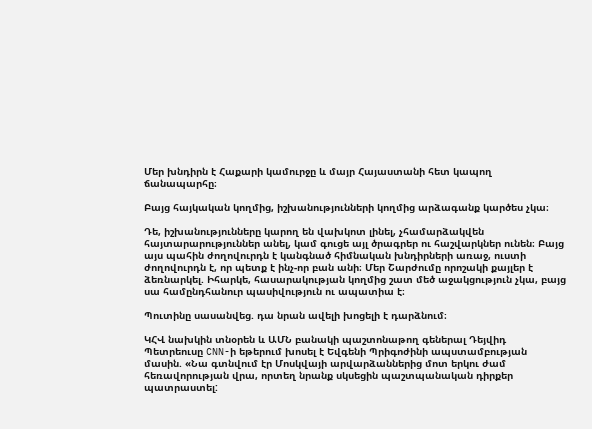Մեր խնդիրն է Հաքարի կամուրջը և մայր Հայաստանի հետ կապող ճանապարհը։

Բայց հայկական կողմից, իշխանությունների կողմից արձագանք կարծես չկա։

Դե, իշխանությունները կարող են վախկոտ լինել, չհամարձակվեն հայտարարություններ անել, կամ գուցե այլ ծրագրեր ու հաշվարկներ ունեն։ Բայց այս պահին ժողովուրդն է կանգնած հիմնական խնդիրների առաջ, ուստի ժողովուրդն է, որ պետք է ինչ-որ բան անի։ Մեր Շարժումը որոշակի քայլեր է ձեռնարկել. Իհարկե, հասարակության կողմից շատ մեծ աջակցություն չկա, բայց սա համընդհանուր պասիվություն ու ապատիա է։

Պուտինը սասանվեց. դա նրան ավելի խոցելի է դարձնում։

ԿՀՎ նախկին տնօրեն և ԱՄՆ բանակի պաշտոնաթող գեներալ Դեյվիդ Պետրեուսը CNN-ի եթերում խոսել է Եվգենի Պրիգոժինի ապստամբության մասին. «Նա գտնվում էր Մոսկվայի արվարձաններից մոտ երկու ժամ հեռավորության վրա, որտեղ նրանք սկսեցին պաշտպանական դիրքեր պատրաստել: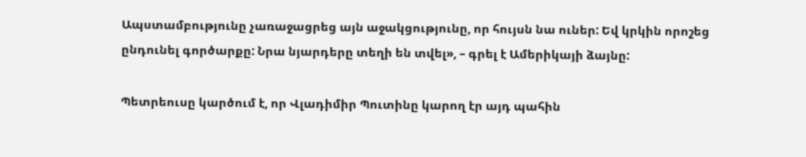Ապստամբությունը չառաջացրեց այն աջակցությունը, որ հույսն նա ուներ: Եվ կրկին որոշեց ընդունել գործարքը: Նրա նյարդերը տեղի են տվել», – գրել է Ամերիկայի ձայնը:

Պետրեուսը կարծում է, որ Վլադիմիր Պուտինը կարող էր այդ պահին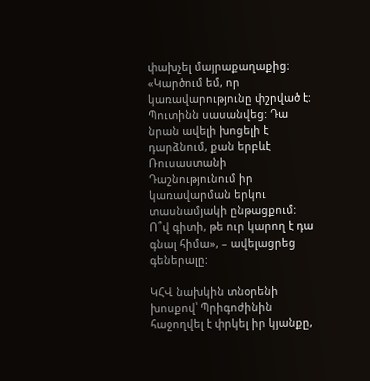փախչել մայրաքաղաքից։ «Կարծում եմ, որ կառավարությունը փշրված է: Պուտինն սասանվեց: Դա նրան ավելի խոցելի է դարձնում, քան երբևէ Ռուսաստանի Դաշնությունում իր կառավարման երկու տասնամյակի ընթացքում: Ո՞վ գիտի, թե ուր կարող է դա գնալ հիմա», – ավելացրեց գեներալը:

ԿՀՎ նախկին տնօրենի խոսքով՝ Պրիգոժինին հաջողվել է փրկել իր կյանքը,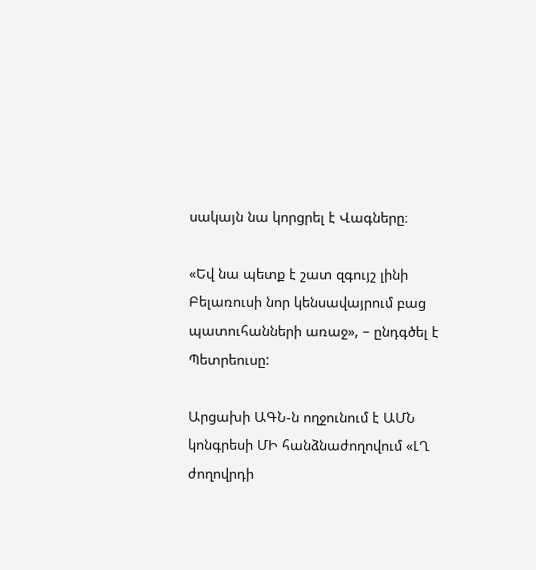սակայն նա կորցրել է Վագները։

«Եվ նա պետք է շատ զգույշ լինի Բելառուսի նոր կենսավայրում բաց պատուհանների առաջ», – ընդգծել է Պետրեուսը:

Արցախի ԱԳՆ-ն ողջունում է ԱՄՆ կոնգրեսի ՄԻ հանձնաժողովում «ԼՂ ժողովրդի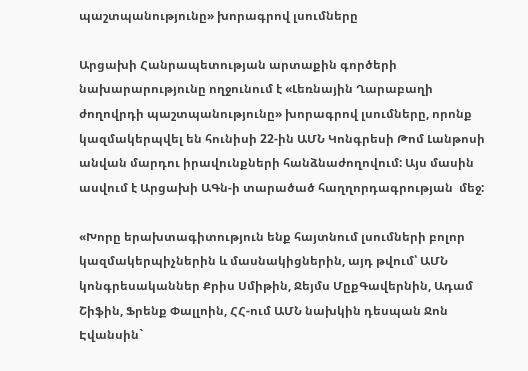պաշտպանությունը» խորագրով լսումները

Արցախի Հանրապետության արտաքին գործերի նախարարությունը ողջունում է «Լեռնային Ղարաբաղի ժողովրդի պաշտպանությունը» խորագրով լսումները, որոնք կազմակերպվել են հունիսի 22-ին ԱՄՆ Կոնգրեսի Թոմ Լանթոսի անվան մարդու իրավունքների հանձնաժողովում: Այս մասին ասվում է Արցախի ԱԳն-ի տարածած հաղղորդագրության  մեջ:

«Խորը երախտագիտություն ենք հայտնում լսումների բոլոր կազմակերպիչներին և մասնակիցներին, այդ թվում՝ ԱՄՆ կոնգրեսականներ Քրիս Սմիթին, Ջեյմս ՄըքԳավերնին, Ադամ Շիֆին, Ֆրենք Փալլոին, ՀՀ-ում ԱՄՆ նախկին դեսպան Ջոն Էվանսին`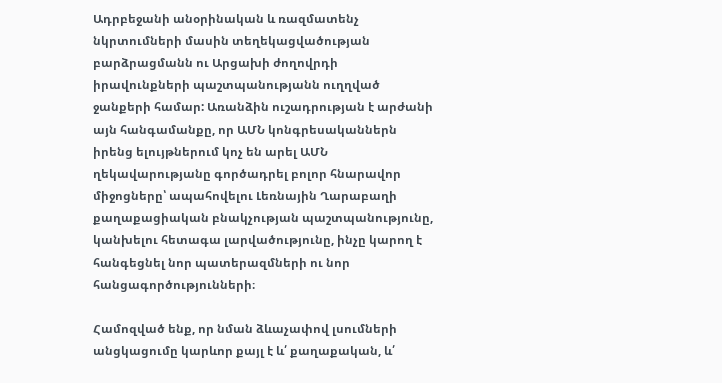Ադրբեջանի անօրինական և ռազմատենչ նկրտումների մասին տեղեկացվածության բարձրացմանն ու Արցախի ժողովրդի իրավունքների պաշտպանությանն ուղղված ջանքերի համար: Առանձին ուշադրության է արժանի այն հանգամանքը, որ ԱՄՆ կոնգրեսականներն իրենց ելույթներում կոչ են արել ԱՄՆ ղեկավարությանը գործադրել բոլոր հնարավոր միջոցները՝ ապահովելու Լեռնային Ղարաբաղի քաղաքացիական բնակչության պաշտպանությունը, կանխելու հետագա լարվածությունը, ինչը կարող է հանգեցնել նոր պատերազմների ու նոր հանցագործությունների։

Համոզված ենք, որ նման ձևաչափով լսումների անցկացումը կարևոր քայլ է և՛ քաղաքական, և՛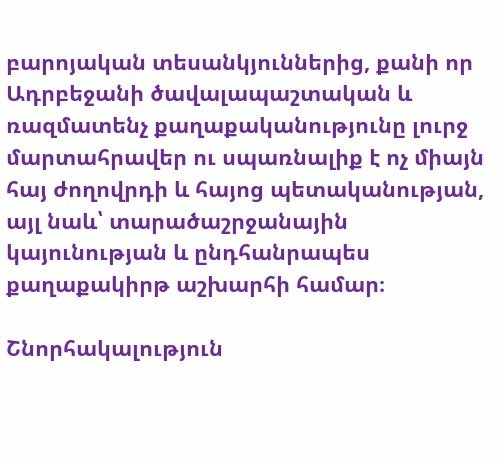բարոյական տեսանկյուններից, քանի որ Ադրբեջանի ծավալապաշտական և ռազմատենչ քաղաքականությունը լուրջ մարտահրավեր ու սպառնալիք է ոչ միայն հայ ժողովրդի և հայոց պետականության, այլ նաև՝ տարածաշրջանային կայունության և ընդհանրապես քաղաքակիրթ աշխարհի համար։

Շնորհակալություն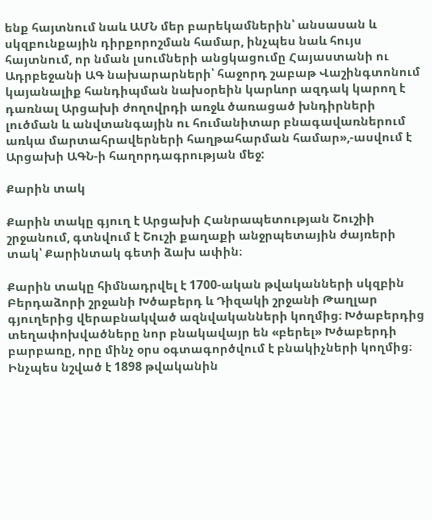ենք հայտնում նաև ԱՄՆ մեր բարեկամներին՝ անսասան և սկզբունքային դիրքորոշման համար, ինչպես նաև հույս հայտնում, որ նման լսումների անցկացումը Հայաստանի ու Ադրբեջանի ԱԳ նախարարների՝ հաջորդ շաբաթ Վաշինգտոնում կայանալիք հանդիպման նախօրեին կարևոր ազդակ կարող է դառնալ Արցախի ժողովրդի առջև ծառացած խնդիրների լուծման և անվտանգային ու հումանիտար բնագավառներում առկա մարտահրավերների հաղթահարման համար»,-ասվում է Արցախի ԱԳՆ-ի հաղորդագրության մեջ:

Քարին տակ

Քարին տակը գյուղ է Արցախի Հանրապետության Շուշիի շրջանում, գտնվում է Շուշի քաղաքի անջրպետային ժայռերի տակ՝ Քարինտակ գետի ձախ ափին։

Քարին տակը հիմնադրվել է 1700-ական թվականների սկզբին Բերդաձորի շրջանի Խծաբերդ և Դիզակի շրջանի Թաղլար գյուղերից վերաբնակված ազնվականների կողմից։ Խծաբերդից տեղափոխվածները նոր բնակավայր են «բերել» Խծաբերդի բարբառը, որը մինչ օրս օգտագործվում է բնակիչների կողմից։ Ինչպես նշված է 1898 թվականին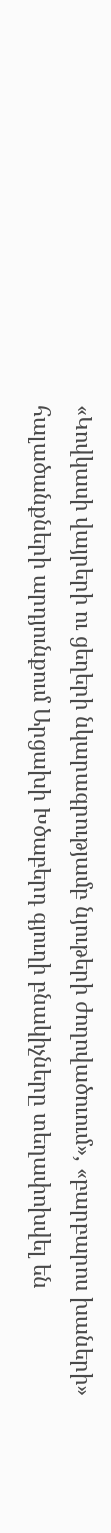«Կովկասի վայրերի ու ցեղերի նկարագրությամբ նյութերի ժողովածուում», «բարբարոս խաների» հալածանքների արդյունքում Արցախի Խծաբերդ գյուղի բնակիչները տեղափոխվել են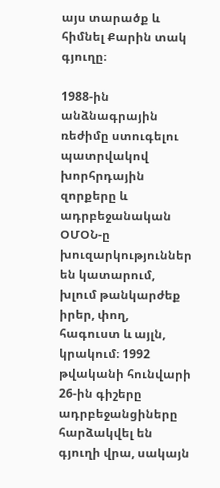այս տարածք և հիմնել Քարին տակ գյուղը։

1988-ին անձնագրային ռեժիմը ստուգելու պատրվակով խորհրդային զորքերը և ադրբեջանական ՕՄՕՆ-ը խուզարկություններ են կատարում, խլում թանկարժեք իրեր, փող, հագուստ և այլն, կրակում։ 1992 թվականի հունվարի 26-ին գիշերը ադրբեջանցիները հարձակվել են գյուղի վրա, սակայն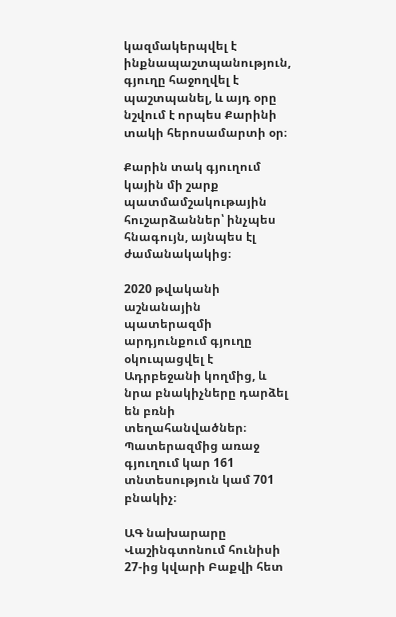կազմակերպվել է ինքնապաշտպանություն, գյուղը հաջողվել է պաշտպանել, և այդ օրը նշվում է որպես Քարինի տակի հերոսամարտի օր։

Քարին տակ գյուղում կային մի շարք պատմամշակութային հուշարձաններ՝ ինչպես հնագույն, այնպես էլ ժամանակակից։

2020 թվականի աշնանային պատերազմի արդյունքում գյուղը օկուպացվել է Ադրբեջանի կողմից, և նրա բնակիչները դարձել են բռնի տեղահանվածներ։ Պատերազմից առաջ գյուղում կար 161 տնտեսություն կամ 701 բնակիչ։

ԱԳ նախարարը Վաշինգտոնում հունիսի 27-ից կվարի Բաքվի հետ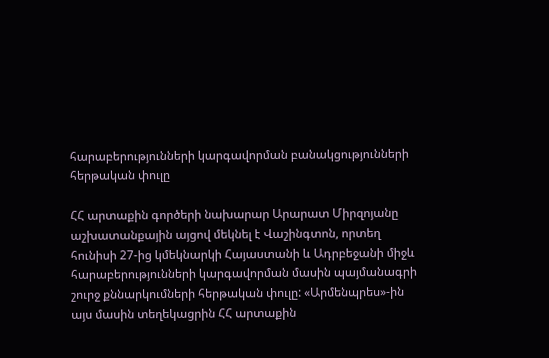հարաբերությունների կարգավորման բանակցությունների հերթական փուլը

ՀՀ արտաքին գործերի նախարար Արարատ Միրզոյանը աշխատանքային այցով մեկնել է Վաշինգտոն, որտեղ հունիսի 27-ից կմեկնարկի Հայաստանի և Ադրբեջանի միջև հարաբերությունների կարգավորման մասին պայմանագրի շուրջ քննարկումների հերթական փուլը: «Արմենպրես»-ին այս մասին տեղեկացրին ՀՀ արտաքին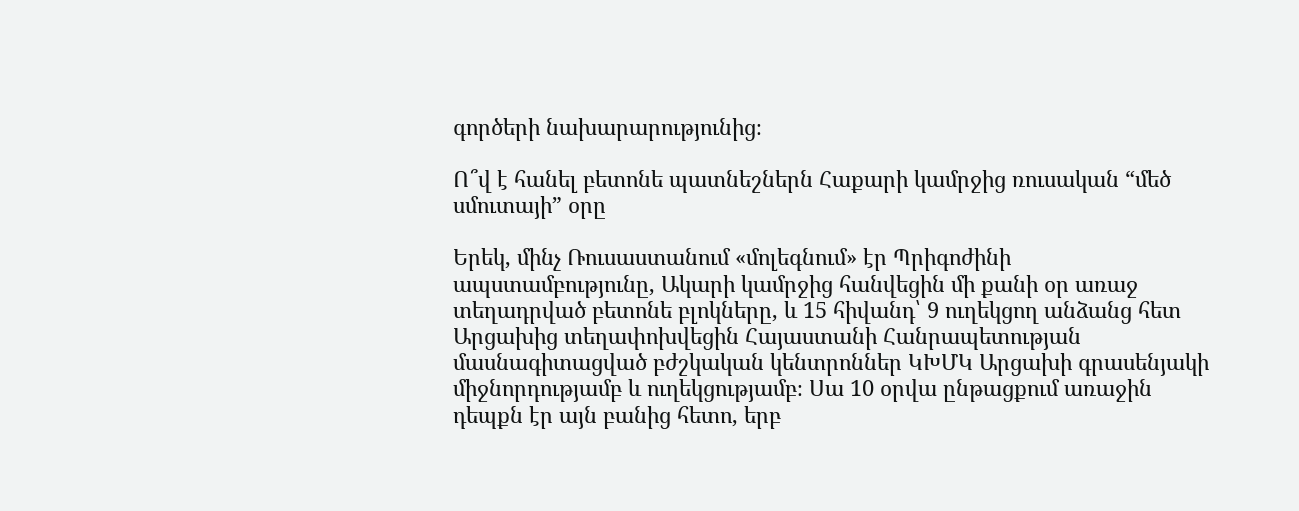գործերի նախարարությունից։

Ո՞վ է հանել բետոնե պատնեշներն Հաքարի կամրջից ռուսական “մեծ սմուտայի” օրը

Երեկ, մինչ Ռուսաստանում «մոլեգնում» էր Պրիգոժինի ապստամբությունը, Ակարի կամրջից հանվեցին մի քանի օր առաջ տեղադրված բետոնե բլոկները, և 15 հիվանդ՝ 9 ուղեկցող անձանց հետ Արցախից տեղափոխվեցին Հայաստանի Հանրապետության մասնագիտացված բժշկական կենտրոններ ԿԽՄԿ Արցախի գրասենյակի միջնորդությամբ և ուղեկցությամբ։ Սա 10 օրվա ընթացքում առաջին դեպքն էր այն բանից հետո, երբ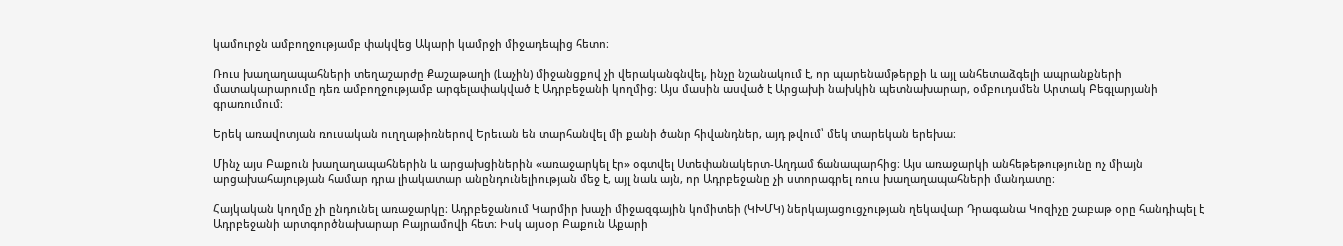կամուրջն ամբողջությամբ փակվեց Ակարի կամրջի միջադեպից հետո։

Ռուս խաղաղապահների տեղաշարժը Քաշաթաղի (Լաչին) միջանցքով չի վերականգնվել, ինչը նշանակում է, որ պարենամթերքի և այլ անհետաձգելի ապրանքների մատակարարումը դեռ ամբողջությամբ արգելափակված է Ադրբեջանի կողմից։ Այս մասին ասված է Արցախի նախկին պետնախարար, օմբուդսմեն Արտակ Բեգլարյանի գրառումում։

Երեկ առավոտյան ռուսական ուղղաթիռներով Երեւան են տարհանվել մի քանի ծանր հիվանդներ, այդ թվում՝ մեկ տարեկան երեխա։

Մինչ այս Բաքուն խաղաղապահներին և արցախցիներին «առաջարկել էր» օգտվել Ստեփանակերտ-Աղդամ ճանապարհից։ Այս առաջարկի անհեթեթությունը ոչ միայն արցախահայության համար դրա լիակատար անընդունելիության մեջ է, այլ նաև այն, որ Ադրբեջանը չի ստորագրել ռուս խաղաղապահների մանդատը։

Հայկական կողմը չի ընդունել առաջարկը։ Ադրբեջանում Կարմիր խաչի միջազգային կոմիտեի (ԿԽՄԿ) ներկայացուցչության ղեկավար Դրագանա Կոզիչը շաբաթ օրը հանդիպել է Ադրբեջանի արտգործնախարար Բայրամովի հետ։ Իսկ այսօր Բաքուն Աքարի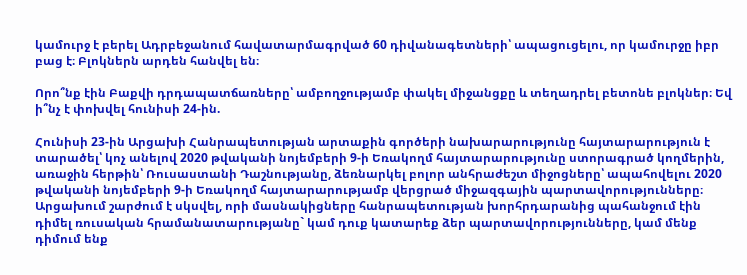կամուրջ է բերել Ադրբեջանում հավատարմագրված 60 դիվանագետների՝ ապացուցելու, որ կամուրջը իբր բաց է։ Բլոկներն արդեն հանվել են։

Որո՞նք էին Բաքվի դրդապատճառները՝ ամբողջությամբ փակել միջանցքը և տեղադրել բետոնե բլոկներ։ Եվ ի՞նչ է փոխվել հունիսի 24-ին.

Հունիսի 23-ին Արցախի Հանրապետության արտաքին գործերի նախարարությունը հայտարարություն է տարածել՝ կոչ անելով 2020 թվականի նոյեմբերի 9-ի Եռակողմ հայտարարությունը ստորագրած կողմերին, առաջին հերթին՝ Ռուսաստանի Դաշնությանը, ձեռնարկել բոլոր անհրաժեշտ միջոցները՝ ապահովելու 2020 թվականի նոյեմբերի 9-ի Եռակողմ հայտարարությամբ վերցրած միջազգային պարտավորությունները։ Արցախում շարժում է սկսվել, որի մասնակիցները հանրապետության խորհրդարանից պահանջում էին դիմել ռուսական հրամանատարությանը` կամ դուք կատարեք ձեր պարտավորությունները, կամ մենք դիմում ենք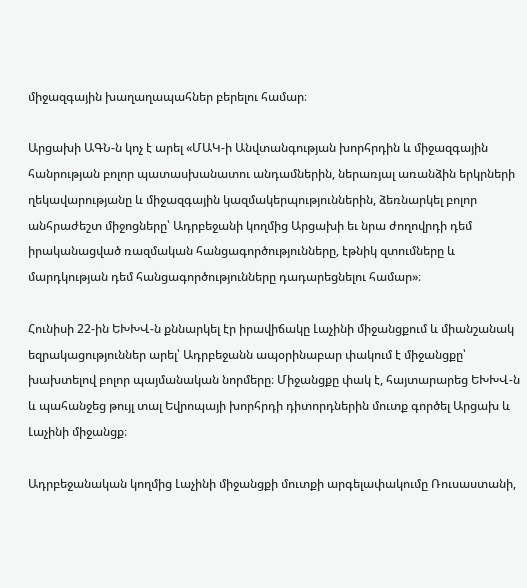միջազգային խաղաղապահներ բերելու համար։

Արցախի ԱԳՆ-ն կոչ է արել «ՄԱԿ-ի Անվտանգության խորհրդին և միջազգային հանրության բոլոր պատասխանատու անդամներին, ներառյալ առանձին երկրների ղեկավարությանը և միջազգային կազմակերպություններին, ձեռնարկել բոլոր անհրաժեշտ միջոցները՝ Ադրբեջանի կողմից Արցախի եւ նրա ժողովրդի դեմ իրականացված ռազմական հանցագործությունները, էթնիկ զտումները և մարդկության դեմ հանցագործությունները դադարեցնելու համար»։

Հունիսի 22-ին ԵԽԽՎ-ն քննարկել էր իրավիճակը Լաչինի միջանցքում և միանշանակ եզրակացություններ արել՝ Ադրբեջանն ապօրինաբար փակում է միջանցքը՝ խախտելով բոլոր պայմանական նորմերը։ Միջանցքը փակ է, հայտարարեց ԵԽԽՎ-ն և պահանջեց թույլ տալ Եվրոպայի խորհրդի դիտորդներին մուտք գործել Արցախ և Լաչինի միջանցք։

Ադրբեջանական կողմից Լաչինի միջանցքի մուտքի արգելափակումը Ռուսաստանի,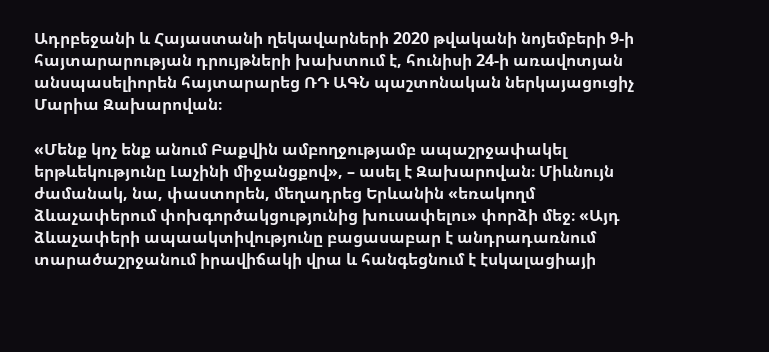Ադրբեջանի և Հայաստանի ղեկավարների 2020 թվականի նոյեմբերի 9-ի հայտարարության դրույթների խախտում է, հունիսի 24-ի առավոտյան անսպասելիորեն հայտարարեց ՌԴ ԱԳՆ պաշտոնական ներկայացուցիչ Մարիա Զախարովան։

«Մենք կոչ ենք անում Բաքվին ամբողջությամբ ապաշրջափակել երթևեկությունը Լաչինի միջանցքով», – ասել է Զախարովան։ Միևնույն ժամանակ, նա, փաստորեն, մեղադրեց Երևանին «եռակողմ ձևաչափերում փոխգործակցությունից խուսափելու» փորձի մեջ։ «Այդ ձևաչափերի ապաակտիվությունը բացասաբար է անդրադառնում տարածաշրջանում իրավիճակի վրա և հանգեցնում է էսկալացիայի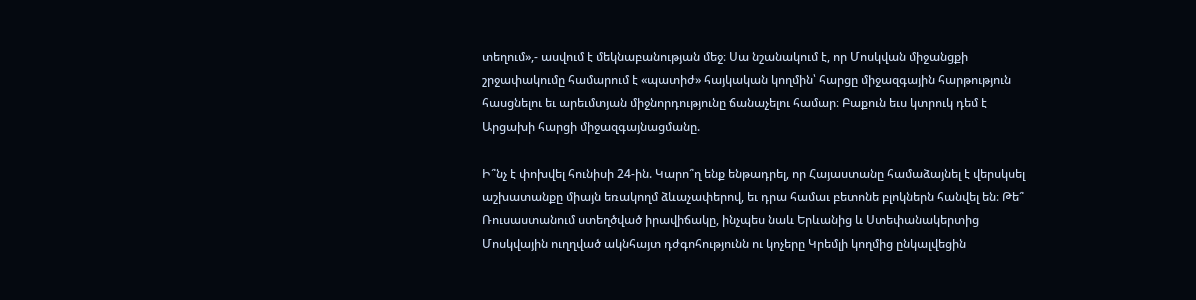տեղում»,- ասվում է մեկնաբանության մեջ։ Սա նշանակում է, որ Մոսկվան միջանցքի շրջափակումը համարում է «պատիժ» հայկական կողմին՝ հարցը միջազգային հարթություն հասցնելու եւ արեւմտյան միջնորդությունը ճանաչելու համար։ Բաքուն եւս կտրուկ դեմ է Արցախի հարցի միջազգայնացմանը.

Ի՞նչ է փոխվել հունիսի 24-ին. Կարո՞ղ ենք ենթադրել, որ Հայաստանը համաձայնել է վերսկսել աշխատանքը միայն եռակողմ ձևաչափերով, եւ դրա համաւ բետոնե բլոկներն հանվել են։ Թե՞ Ռուսաստանում ստեղծված իրավիճակը, ինչպես նաև Երևանից և Ստեփանակերտից Մոսկվային ուղղված ակնհայտ դժգոհությունն ու կոչերը Կրեմլի կողմից ընկալվեցին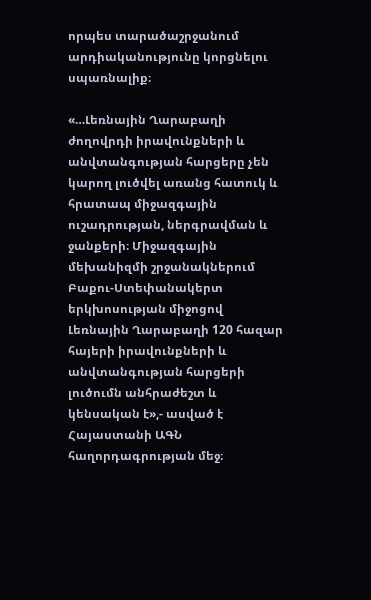որպես տարածաշրջանում արդիականությունը կորցնելու սպառնալիք։

«…Լեռնային Ղարաբաղի ժողովրդի իրավունքների և անվտանգության հարցերը չեն կարող լուծվել առանց հատուկ և հրատապ միջազգային ուշադրության, ներգրավման և ջանքերի։ Միջազգային մեխանիզմի շրջանակներում Բաքու-Ստեփանակերտ երկխոսության միջոցով Լեռնային Ղարաբաղի 120 հազար հայերի իրավունքների և անվտանգության հարցերի լուծումն անհրաժեշտ և կենսական է»,- ասված է Հայաստանի ԱԳՆ հաղորդագրության մեջ։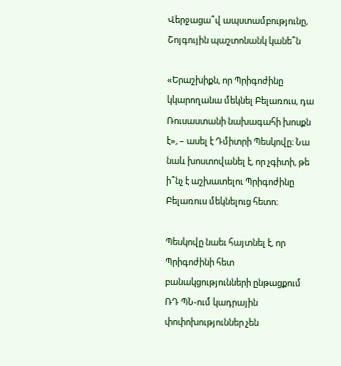Վերջացա՞վ ապստամբությունը, Շոյգույին պաշտոնանկ կանե՞ն

«Երաշխիքն, որ Պրիգոժինը կկարողանա մեկնել Բելառուս, դա Ռուսաստանի նախագահի խոսքն է», – ասել է Դմիտրի Պեսկովը։ Նա նաև խոստովանել է, որ չգիտի, թե ի՞նչ է աշխատելու Պրիգոժինը Բելառուս մեկնելուց հետո։

Պեսկովը նաեւ հայտնել է, որ Պրիգոժինի հետ բանակցությունների ընթացքում ՌԴ ՊՆ-ում կադրային փոփոխություններ չեն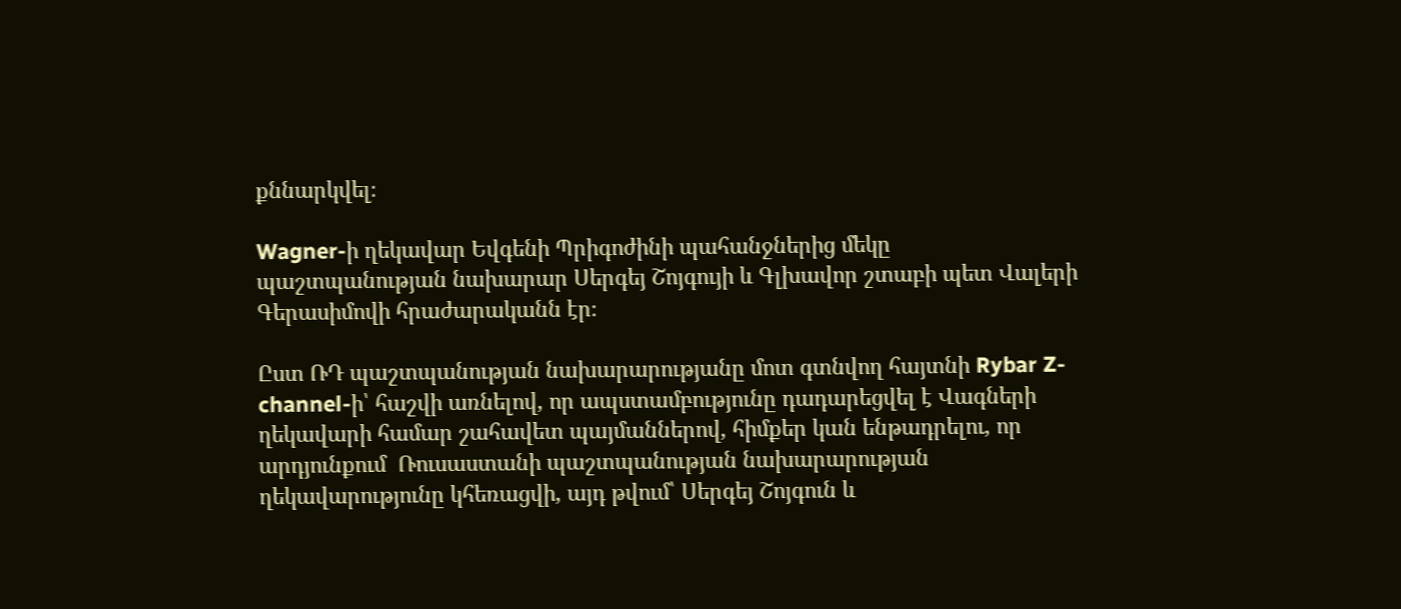քննարկվել։

Wagner-ի ղեկավար Եվգենի Պրիգոժինի պահանջներից մեկը պաշտպանության նախարար Սերգեյ Շոյգույի և Գլխավոր շտաբի պետ Վալերի Գերասիմովի հրաժարականն էր։

Ըստ ՌԴ պաշտպանության նախարարությանը մոտ գտնվող հայտնի Rybar Z-channel-ի՝ հաշվի առնելով, որ ապստամբությունը դադարեցվել է Վագների ղեկավարի համար շահավետ պայմաններով, հիմքեր կան ենթադրելու, որ արդյունքում  Ռուսաստանի պաշտպանության նախարարության ղեկավարությունը կհեռացվի, այդ թվում՝ Սերգեյ Շոյգուն և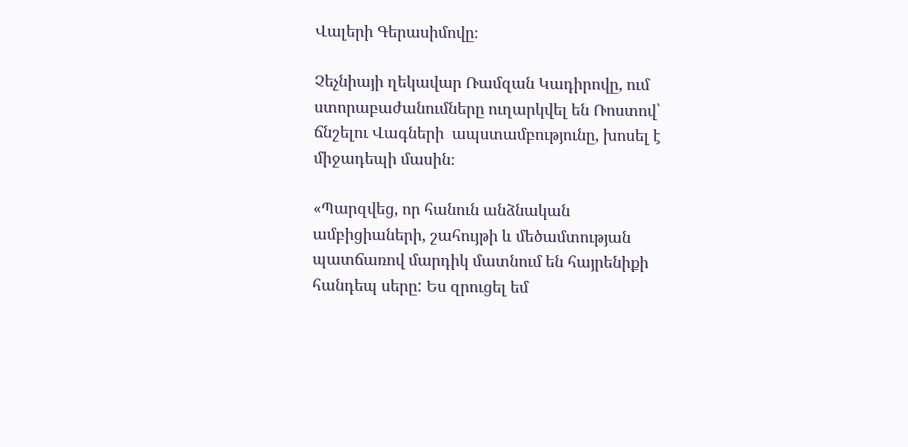Վալերի Գերասիմովը։

Չեչնիայի ղեկավար Ռամզան Կադիրովը, ում ստորաբաժանումները ուղարկվել են Ռոստով՝ ճնշելու Վագների  ապստամբությունը, խոսել է միջադեպի մասին։

«Պարզվեց, որ հանուն անձնական ամբիցիաների, շահույթի և մեծամտության պատճառով մարդիկ մատնում են հայրենիքի հանդեպ սերը: Ես զրուցել եմ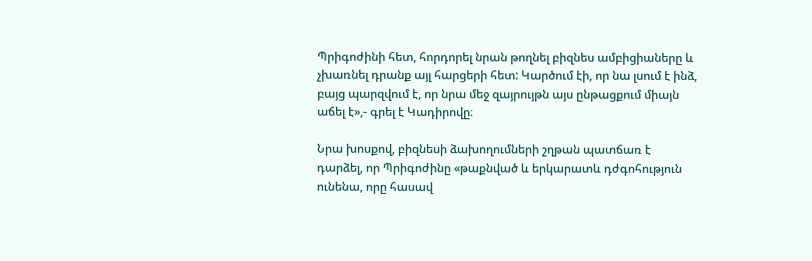Պրիգոժինի հետ, հորդորել նրան թողնել բիզնես ամբիցիաները և չխառնել դրանք այլ հարցերի հետ: Կարծում էի, որ նա լսում է ինձ, բայց պարզվում է, որ նրա մեջ զայրույթն այս ընթացքում միայն աճել է»,- գրել է Կադիրովը։

Նրա խոսքով, բիզնեսի ձախողումների շղթան պատճառ է դարձել, որ Պրիգոժինը «թաքնված և երկարատև դժգոհություն ունենա, որը հասավ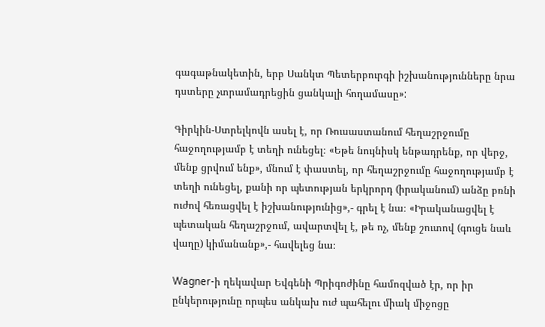գագաթնակետին, երբ Սանկտ Պետերբուրգի իշխանությունները նրա դստերը չտրամադրեցին ցանկալի հողամասը»:

Գիրկին-Ստրելկովն ասել է, որ Ռուսաստանում հեղաշրջումը հաջողությամբ է տեղի ունեցել։ «Եթե նույնիսկ ենթադրենք, որ վերջ, մենք ցրվում ենք», մնում է փաստել, որ հեղաշրջումը հաջողությամբ է տեղի ունեցել, քանի որ պետության երկրորդ (իրականում) անձը բռնի ուժով հեռացվել է իշխանությունից»,- գրել է նա։ «Իրականացվել է պետական հեղաշրջում, ավարտվել է, թե ոչ, մենք շուտով (գուցե նաև վաղը) կիմանանք»,- հավելեց նա։

Wagner-ի ղեկավար Եվգենի Պրիգոժինը համոզված էր, որ իր ընկերությունը որպես անկախ ուժ պահելու միակ միջոցը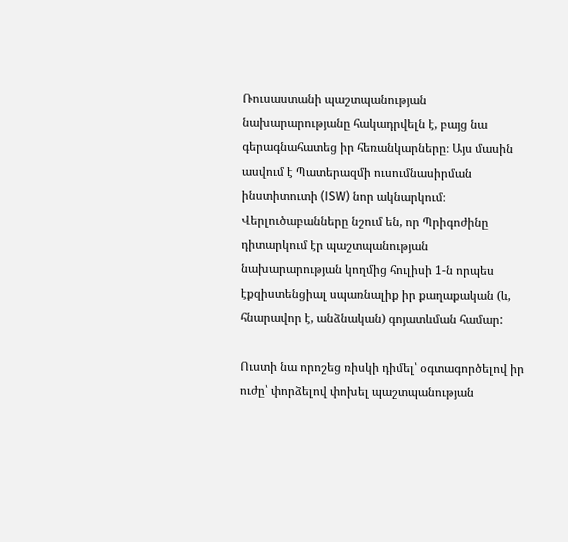Ռուսաստանի պաշտպանության նախարարությանը հակադրվելն է, բայց նա գերագնահատեց իր հեռանկարները։ Այս մասին ասվում է Պատերազմի ուսումնասիրման ինստիտուտի (ISW) նոր ակնարկում։ Վերլուծաբանները նշում են, որ Պրիգոժինը դիտարկում էր պաշտպանության նախարարության կողմից հուլիսի 1-ն որպես էքզիստենցիալ սպառնալիք իր քաղաքական (և, հնարավոր է, անձնական) գոյատևման համար:

Ուստի նա որոշեց ռիսկի դիմել՝ օգտագործելով իր ուժը՝ փորձելով փոխել պաշտպանության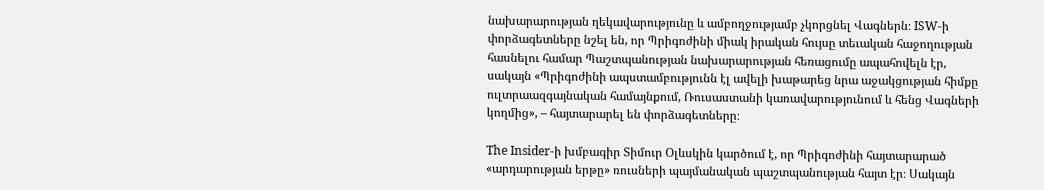նախարարության ղեկավարությունը և ամբողջությամբ չկորցնել Վագներն։ ISW-ի փորձագետները նշել են, որ Պրիգոժինի միակ իրական հույսը տեւական հաջողության հասնելու համար Պաշտպանության նախարարության հեռացումը ապահովելն էր, սակայն «Պրիգոժինի ապստամբությունն էլ ավելի խաթարեց նրա աջակցության հիմքը ուլտրաազգայնական համայնքում, Ռուսաստանի կառավարությունում և հենց Վագների կողմից», – հայտարարել են փորձագետները։

The Insider-ի խմբագիր Տիմուր Օլևսկին կարծում է, որ Պրիգոժինի հայտարարած «արդարության երթը» ռուսների պայմանական պաշտպանության հայտ էր։ Սակայն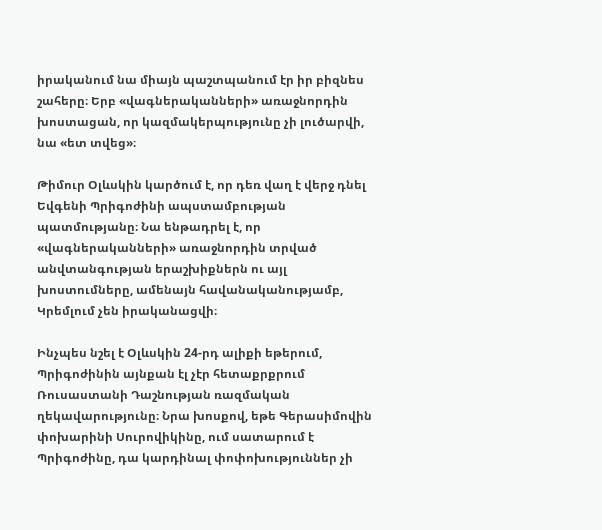իրականում նա միայն պաշտպանում էր իր բիզնես շահերը։ Երբ «վագներականների» առաջնորդին խոստացան, որ կազմակերպությունը չի լուծարվի, նա «ետ տվեց»։

Թիմուր Օլևսկին կարծում է, որ դեռ վաղ է վերջ դնել Եվգենի Պրիգոժինի ապստամբության պատմությանը։ Նա ենթադրել է, որ «վագներականների» առաջնորդին տրված անվտանգության երաշխիքներն ու այլ խոստումները, ամենայն հավանականությամբ, Կրեմլում չեն իրականացվի։

Ինչպես նշել է Օլևսկին 24-րդ ալիքի եթերում, Պրիգոժինին այնքան էլ չէր հետաքրքրում Ռուսաստանի Դաշնության ռազմական ղեկավարությունը։ Նրա խոսքով, եթե Գերասիմովին փոխարինի Սուրովիկինը, ում սատարում է Պրիգոժինը, դա կարդինալ փոփոխություններ չի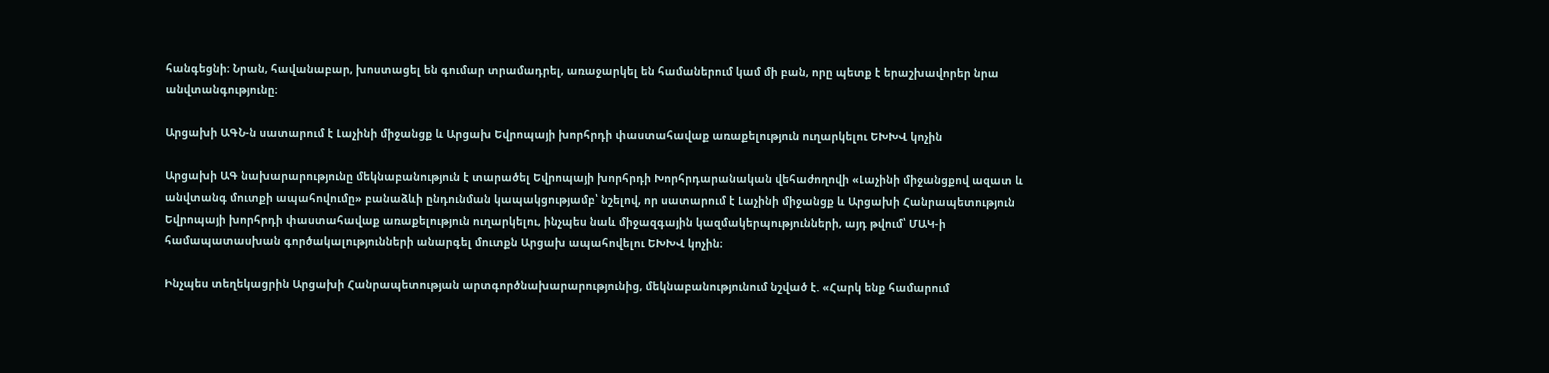հանգեցնի։ Նրան, հավանաբար, խոստացել են գումար տրամադրել, առաջարկել են համաներում կամ մի բան, որը պետք է երաշխավորեր նրա անվտանգությունը։

Արցախի ԱԳՆ-ն սատարում է Լաչինի միջանցք և Արցախ Եվրոպայի խորհրդի փաստահավաք առաքելություն ուղարկելու ԵԽԽՎ կոչին

Արցախի ԱԳ նախարարությունը մեկնաբանություն է տարածել Եվրոպայի խորհրդի Խորհրդարանական վեհաժողովի «Լաչինի միջանցքով ազատ և անվտանգ մուտքի ապահովումը» բանաձևի ընդունման կապակցությամբ՝ նշելով, որ սատարում է Լաչինի միջանցք և Արցախի Հանրապետություն Եվրոպայի խորհրդի փաստահավաք առաքելություն ուղարկելու, ինչպես նաև միջազգային կազմակերպությունների, այդ թվում՝ ՄԱԿ-ի համապատասխան գործակալությունների անարգել մուտքն Արցախ ապահովելու ԵԽԽՎ կոչին։

Ինչպես տեղեկացրին Արցախի Հանրապետության արտգործնախարարությունից, մեկնաբանությունում նշված է. «Հարկ ենք համարում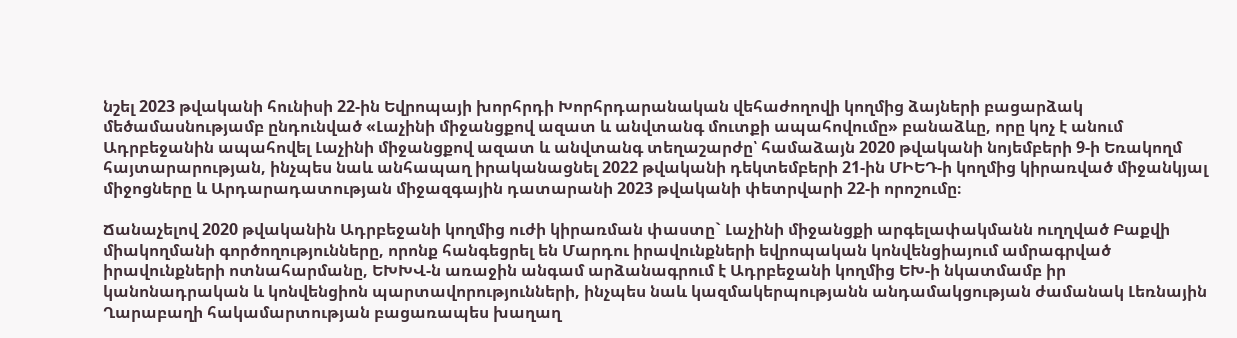նշել 2023 թվականի հունիսի 22-ին Եվրոպայի խորհրդի Խորհրդարանական վեհաժողովի կողմից ձայների բացարձակ մեծամասնությամբ ընդունված «Լաչինի միջանցքով ազատ և անվտանգ մուտքի ապահովումը» բանաձևը, որը կոչ է անում Ադրբեջանին ապահովել Լաչինի միջանցքով ազատ և անվտանգ տեղաշարժը՝ համաձայն 2020 թվականի նոյեմբերի 9-ի Եռակողմ հայտարարության, ինչպես նաև անհապաղ իրականացնել 2022 թվականի դեկտեմբերի 21-ին ՄԻԵԴ-ի կողմից կիրառված միջանկյալ միջոցները և Արդարադատության միջազգային դատարանի 2023 թվականի փետրվարի 22-ի որոշումը։

Ճանաչելով 2020 թվականին Ադրբեջանի կողմից ուժի կիրառման փաստը` Լաչինի միջանցքի արգելափակմանն ուղղված Բաքվի միակողմանի գործողությունները, որոնք հանգեցրել են Մարդու իրավունքների եվրոպական կոնվենցիայում ամրագրված իրավունքների ոտնահարմանը, ԵԽԽՎ-ն առաջին անգամ արձանագրում է Ադրբեջանի կողմից ԵԽ-ի նկատմամբ իր կանոնադրական և կոնվենցիոն պարտավորությունների, ինչպես նաև կազմակերպությանն անդամակցության ժամանակ Լեռնային Ղարաբաղի հակամարտության բացառապես խաղաղ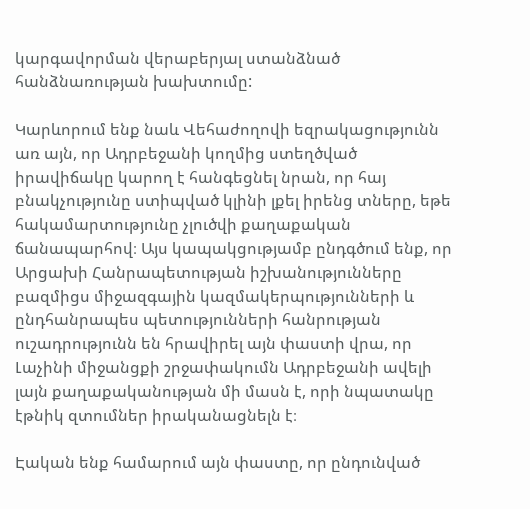կարգավորման վերաբերյալ ստանձնած հանձնառության խախտումը:

Կարևորում ենք նաև Վեհաժողովի եզրակացությունն առ այն, որ Ադրբեջանի կողմից ստեղծված իրավիճակը կարող է հանգեցնել նրան, որ հայ բնակչությունը ստիպված կլինի լքել իրենց տները, եթե հակամարտությունը չլուծվի քաղաքական ճանապարհով։ Այս կապակցությամբ ընդգծում ենք, որ Արցախի Հանրապետության իշխանությունները բազմիցս միջազգային կազմակերպությունների և ընդհանրապես պետությունների հանրության ուշադրությունն են հրավիրել այն փաստի վրա, որ Լաչինի միջանցքի շրջափակումն Ադրբեջանի ավելի լայն քաղաքականության մի մասն է, որի նպատակը էթնիկ զտումներ իրականացնելն է։

Էական ենք համարում այն փաստը, որ ընդունված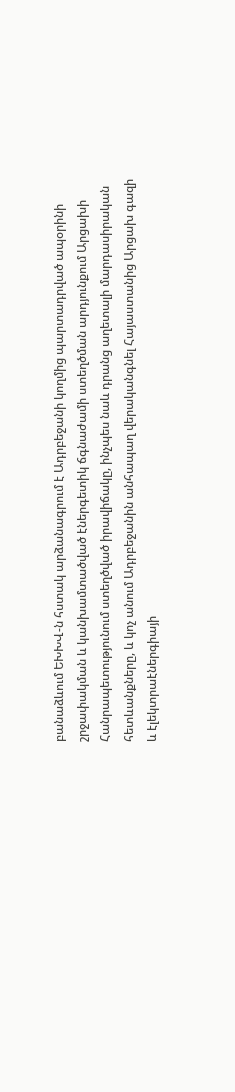բանաձևում ԵԽԽՎ-ն հստակ արձանագրում է Ադրբեջանի կողմից պարտադրված ապօրինի շրջափակման և կանխամտածված էներգետիկ ճգնաժամի ստեղծման արդյունքում Արցախի Հանրապետությունում ստեղծված իրավիճակը, ինչպես նաև դրանց աղետալի մարդասիրական հետևանքները, և կոչ անում Ադրբեջանին անհապաղ վերականգնել Հայաստանից Արցախ գազի և էլեկտրաէներգիայի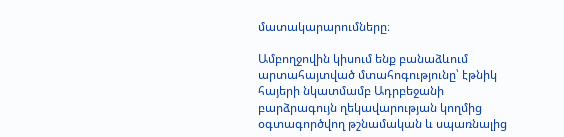մատակարարումները։

Ամբողջովին կիսում ենք բանաձևում արտահայտված մտահոգությունը՝ էթնիկ հայերի նկատմամբ Ադրբեջանի բարձրագույն ղեկավարության կողմից օգտագործվող թշնամական և սպառնալից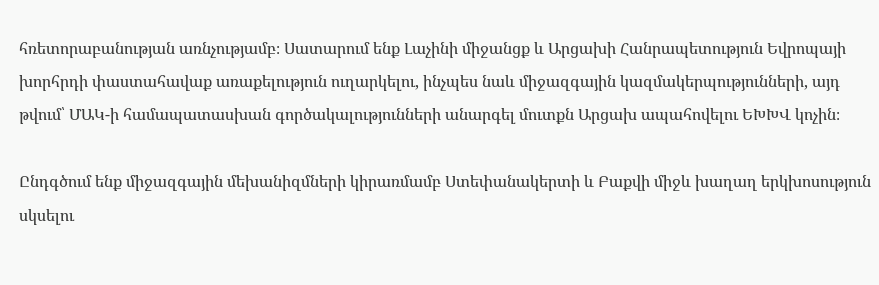հռետորաբանության առնչությամբ։ Սատարում ենք Լաչինի միջանցք և Արցախի Հանրապետություն Եվրոպայի խորհրդի փաստահավաք առաքելություն ուղարկելու, ինչպես նաև միջազգային կազմակերպությունների, այդ թվում՝ ՄԱԿ-ի համապատասխան գործակալությունների անարգել մուտքն Արցախ ապահովելու ԵԽԽՎ կոչին։

Ընդգծում ենք միջազգային մեխանիզմների կիրառմամբ Ստեփանակերտի և Բաքվի միջև խաղաղ երկխոսություն սկսելու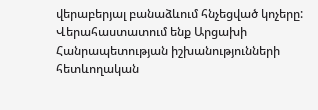վերաբերյալ բանաձևում հնչեցված կոչերը: Վերահաստատում ենք Արցախի Հանրապետության իշխանությունների հետևողական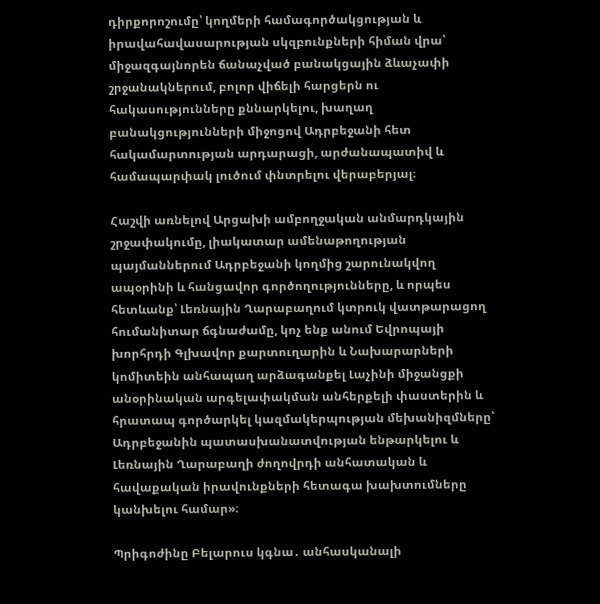դիրքորոշումը՝ կողմերի համագործակցության և իրավահավասարության սկզբունքների հիման վրա՝ միջազգայնորեն ճանաչված բանակցային ձևաչափի շրջանակներում, բոլոր վիճելի հարցերն ու հակասությունները քննարկելու, խաղաղ բանակցությունների միջոցով Ադրբեջանի հետ հակամարտության արդարացի, արժանապատիվ և համապարփակ լուծում փնտրելու վերաբերյալ։

Հաշվի առնելով Արցախի ամբողջական անմարդկային շրջափակումը, լիակատար ամենաթողության պայմաններում Ադրբեջանի կողմից շարունակվող ապօրինի և հանցավոր գործողությունները, և որպես հետևանք՝ Լեռնային Ղարաբաղում կտրուկ վատթարացող հումանիտար ճգնաժամը, կոչ ենք անում Եվրոպայի խորհրդի Գլխավոր քարտուղարին և Նախարարների կոմիտեին անհապաղ արձագանքել Լաչինի միջանցքի անօրինական արգելափակման անհերքելի փաստերին և հրատապ գործարկել կազմակերպության մեխանիզմները՝ Ադրբեջանին պատասխանատվության ենթարկելու և Լեռնային Ղարաբաղի ժողովրդի անհատական և հավաքական իրավունքների հետագա խախտումները կանխելու համար»։

Պրիգոժինը Բելարուս կգնա․ անհասկանալի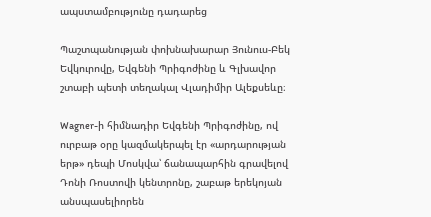ապստամբությունը դադարեց

Պաշտպանության փոխնախարար Յունուս-Բեկ Եվկուրովը, Եվգենի Պրիգոժինը և Գլխավոր շտաբի պետի տեղակալ Վլադիմիր Ալեքսեևը։

Wagner-ի հիմնադիր Եվգենի Պրիգոժինը, ով ուրբաթ օրը կազմակերպել էր «արդարության երթ» դեպի Մոսկվա՝ ճանապարհին գրավելով Դոնի Ռոստովի կենտրոնը, շաբաթ երեկոյան անսպասելիորեն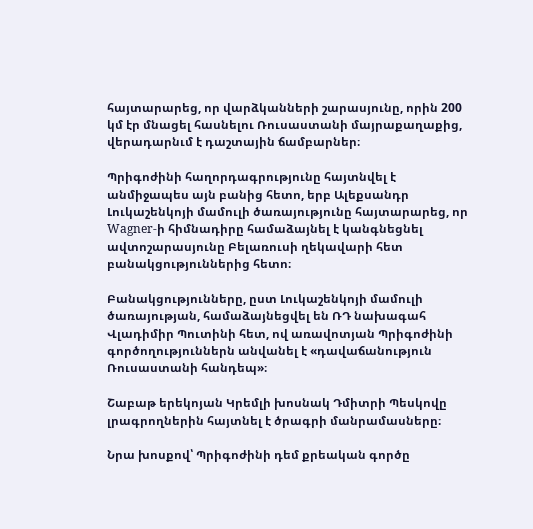հայտարարեց, որ վարձկանների շարասյունը, որին 200 կմ էր մնացել հասնելու Ռուսաստանի մայրաքաղաքից, վերադարնւմ է դաշտային ճամբարներ։

Պրիգոժինի հաղորդագրությունը հայտնվել է անմիջապես այն բանից հետո, երբ Ալեքսանդր Լուկաշենկոյի մամուլի ծառայությունը հայտարարեց, որ Wagner-ի հիմնադիրը համաձայնել է կանգնեցնել ավտոշարասյունը Բելառուսի ղեկավարի հետ բանակցություններից հետո։

Բանակցությունները, ըստ Լուկաշենկոյի մամուլի ծառայության, համաձայնեցվել են ՌԴ նախագահ Վլադիմիր Պուտինի հետ, ով առավոտյան Պրիգոժինի գործողություններն անվանել է «դավաճանություն Ռուսաստանի հանդեպ»։

Շաբաթ երեկոյան Կրեմլի խոսնակ Դմիտրի Պեսկովը լրագրողներին հայտնել է ծրագրի մանրամասները։

Նրա խոսքով՝ Պրիգոժինի դեմ քրեական գործը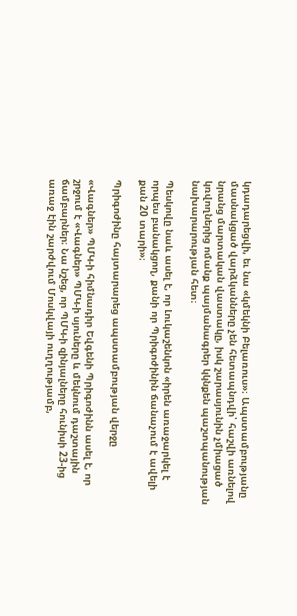կդադարեցվի, եւ նա «կմեկնի Բելառուս»։ Ապստամբությանը մասնակցած վարձկանները չեն հետապնդվի՝ հաշվի առնելով նրանց մարտական վաստակը, իսկ շարասյունին չմիացած կռվողներից ոմանք պայմանագրեր կկնքեն պաշտպանության նախարարության հետ։

Պեսկովը նաև ասել է, որ Լուկաշենկոն «իրեն առաջարկել է որպես բանակցող, քանի որ Պրիգոժինին ճանաչում է ավելի քան 20 տարի»։

Պրիգոժինը հայտարարեց ապստամբության վերջը

«Վագներ» ՊՄԿ-ի հիմնադիր Եվգենի Պրիգոժինն ասել է, որ շրջում է «Վագներ» ՊՄԿ-ի սյուները և մեկնում դաշտային ճամբարներ։ Նա նշեց, որ ՊՄԿ-ի զինյալները հունիսի 23-ից առաջ էին շարժվում Մոսկվայի ուղղությամբ,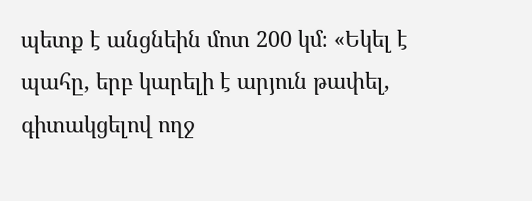պետք է անցնեին մոտ 200 կմ։ «Եկել է պահը, երբ կարելի է արյուն թափել, գիտակցելով ողջ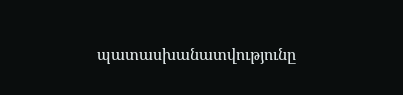պատասխանատվությունը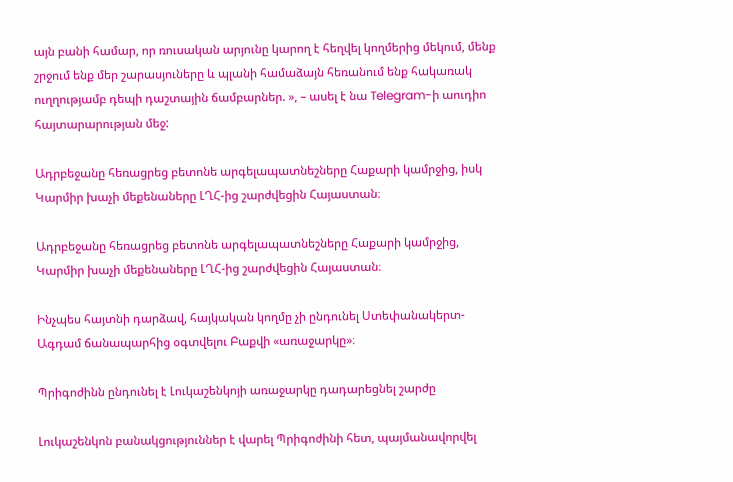այն բանի համար, որ ռուսական արյունը կարող է հեղվել կողմերից մեկում, մենք շրջում ենք մեր շարասյուները և պլանի համաձայն հեռանում ենք հակառակ ուղղությամբ դեպի դաշտային ճամբարներ. », – ասել է նա Telegram-ի աուդիո հայտարարության մեջ:

Ադրբեջանը հեռացրեց բետոնե արգելապատնեշները Հաքարի կամրջից, իսկ Կարմիր խաչի մեքենաները ԼՂՀ-ից շարժվեցին Հայաստան։

Ադրբեջանը հեռացրեց բետոնե արգելապատնեշները Հաքարի կամրջից, Կարմիր խաչի մեքենաները ԼՂՀ-ից շարժվեցին Հայաստան։

Ինչպես հայտնի դարձավ, հայկական կողմը չի ընդունել Ստեփանակերտ-Ագդամ ճանապարհից օգտվելու Բաքվի «առաջարկը»։

Պրիգոժինն ընդունել է Լուկաշենկոյի առաջարկը դադարեցնել շարժը

Լուկաշենկոն բանակցություններ է վարել Պրիգոժինի հետ, պայմանավորվել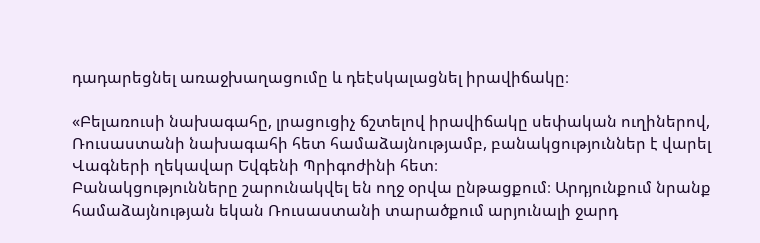դադարեցնել առաջխաղացումը և դեէսկալացնել իրավիճակը։

«Բելառուսի նախագահը, լրացուցիչ ճշտելով իրավիճակը սեփական ուղիներով, Ռուսաստանի նախագահի հետ համաձայնությամբ, բանակցություններ է վարել Վագների ղեկավար Եվգենի Պրիգոժինի հետ։
Բանակցությունները շարունակվել են ողջ օրվա ընթացքում։ Արդյունքում նրանք համաձայնության եկան Ռուսաստանի տարածքում արյունալի ջարդ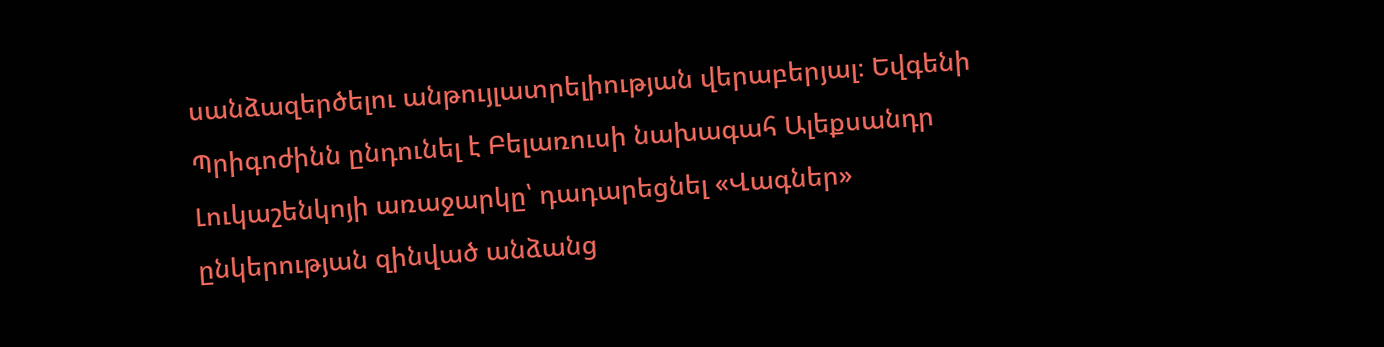սանձազերծելու անթույլատրելիության վերաբերյալ։ Եվգենի Պրիգոժինն ընդունել է Բելառուսի նախագահ Ալեքսանդր Լուկաշենկոյի առաջարկը՝ դադարեցնել «Վագներ» ընկերության զինված անձանց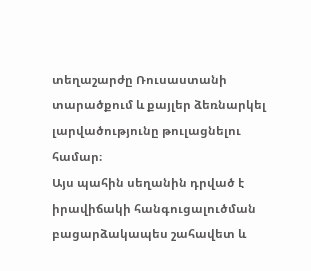տեղաշարժը Ռուսաստանի տարածքում և քայլեր ձեռնարկել լարվածությունը թուլացնելու համար։
Այս պահին սեղանին դրված է իրավիճակի հանգուցալուծման բացարձակապես շահավետ և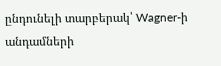ընդունելի տարբերակ՝ Wagner-ի անդամների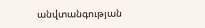անվտանգության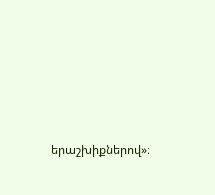երաշխիքներով»։